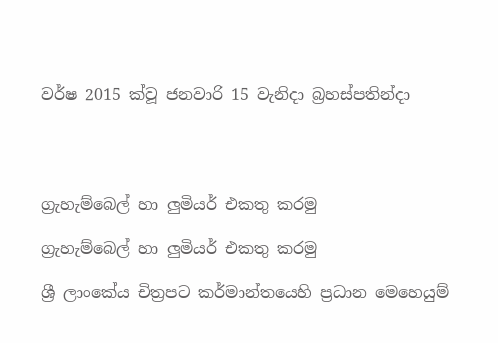වර්ෂ 2015 ක්වූ ජනවාරි 15 වැනිදා බ්‍රහස්පතින්දා




ග්‍රැහැම්බෙල් හා ලුමියර් එකතු කරමු

ග්‍රැහැම්බෙල් හා ලුමියර් එකතු කරමු

ශ්‍රී ලාංකේය චිත්‍රපට කර්මාන්තයෙහි ප්‍රධාන මෙහෙයුම්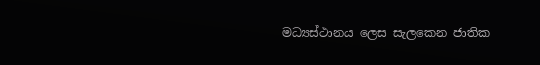මධ්‍යස්ථානය ලෙස සැලකෙන ජාතික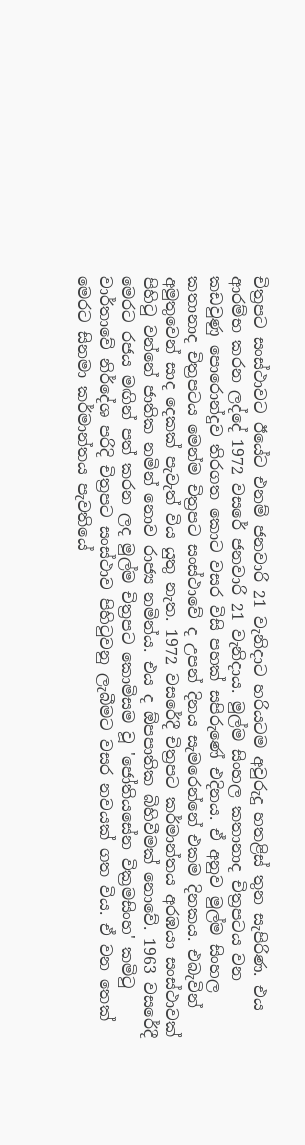චිත්‍රපට සංස්ථාවට ඊයේට එනම් ජනවාරි 21 වැනිදාට හරියටම අවුරුදු හතළිස් තුන සැපිරිණ. එය ආරම්භ කරන ලද්දේ 1972 වසරේ ජනවාරි 21 වැනිදාය. මුල්ම සිංහල කතානාද චිත්‍රපටය වන කඩවුණු පොරොන්දුව තිරගත කොට වසර විසි පහක් සපිරුණේ එදිනය. ඒ අනුව මුල්ම සිංහල කතානාද චිත්‍රපටය මෙන්ම චිත්‍රපට සංස්ථාවේ ද උපන් දිනය සැමරෙන්නේ එකම දිනකය. එබැවින් අමුතුවෙන් සාද දෙකක් පැවැත් විය යුතු නැත. 1972 වසරේදී චිත්‍රපට කර්මාන්තය අරඹයා සංස්ථාවක් පිහිටු වන්නේ ජාතික නමින් නොව රාජ්‍ය නමින්ය. එය ද ඕපපාතික බිහිවීමක් නොවේ. 1963 වසරේදී මෙරට රජය මඟින් පත් කරන ලද මුල්ම චිත්‍රපට කොමිසම වූ 'ජෝතියසේන වික්‍රමසිංහ' කමිටු වාර්තාවේ නිර්දේශ පරිදි චිත්‍රපට සංස්ථාව පිහිටුවනු ලැබීමට වසර නවයක් ගත විය. ඒ වන තෙක් මෙරට සිනමා කර්මාන්තය පැවතියේ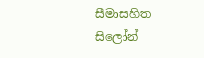සීමාසහිත සිලෝන්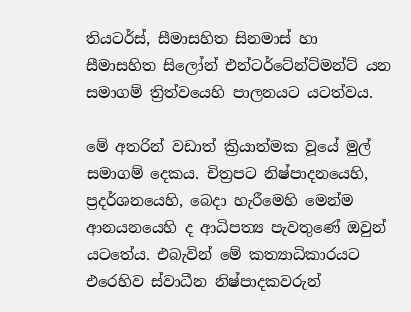තියටර්ස්, සීමාසහිත සිනමාස් හා සීමාසහිත සිලෝන් එන්ටර්ටේන්ට්මන්ට් යන සමාගම් ත්‍රිත්වයෙහි පාලනයට යටත්වය.

මේ අතරින් වඩාත් ක්‍රියාත්මක වූයේ මුල් සමාගම් දෙකය. චිත්‍රපට නිෂ්පාදනයෙහි, ප්‍රදර්ශනයෙහි, බෙදා හැරීමෙහි මෙන්ම ආනයනයෙහි ද ආධිපත්‍ය පැවතුණේ ඔවුන් යටතේය. එබැවින් මේ කත්‍යාධිකාරයට එරෙහිව ස්වාධීන නිෂ්පාදකවරුන්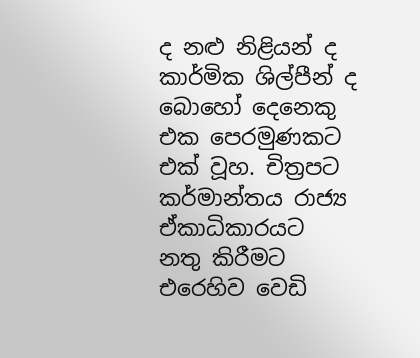ද නළු නිළියන් ද කාර්මික ශිල්පීන් ද බොහෝ දෙනෙකු එක පෙරමුණකට එක් වූහ. චිත්‍රපට කර්මාන්තය රාජ්‍ය ඒකාධිකාරයට නතු කිරීමට එරෙහිව වෙඩි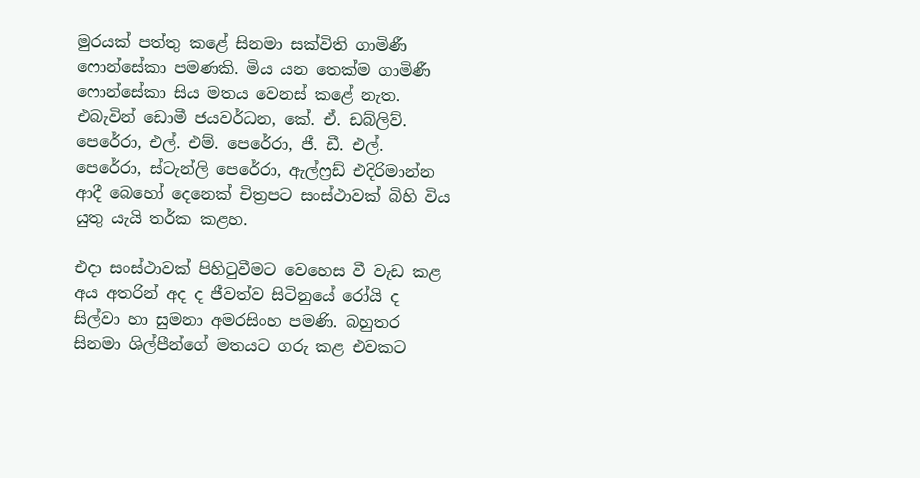මුරයක් පත්තු කළේ සිනමා සක්විති ගාමිණී ෆොන්සේකා පමණකි. මිය යන තෙක්ම ගාමිණී ෆොන්සේකා සිය මතය වෙනස් කළේ නැත. එබැවින් ඩොමී ජයවර්ධන, කේ. ඒ. ඩබ්ලිව්. පෙරේරා, එල්. එම්. පෙරේරා, ජී. ඩී. එල්. පෙරේරා, ස්ටැන්ලි පෙරේරා, ඇල්ෆ්‍රඩ් එදිරිමාන්න ආදී බෙහෝ දෙනෙක් චිත්‍රපට සංස්ථාවක් බිහි විය යුතු යැයි තර්ක කළහ.

එදා සංස්ථාවක් පිහිටුවීමට වෙහෙස වී වැඩ කළ අය අතරින් අද ද ජීවත්ව සිටිනුයේ රෝයි ද සිල්වා හා සුමනා අමරසිංහ පමණි. බහුතර සිනමා ශිල්පීන්ගේ මතයට ගරු කළ එවකට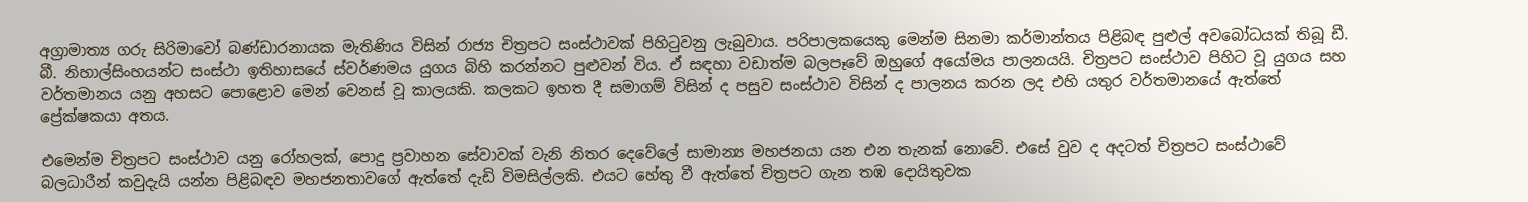අග්‍රාමාත්‍ය ගරු සිරිමාවෝ බණ්ඩාරනායක මැතිණිය විසින් රාජ්‍ය චිත්‍රපට සංස්ථාවක් පිහිටුවනු ලැබුවාය. පරිපාලකයෙකු මෙන්ම සිනමා කර්මාන්තය පිළිබඳ පුළුල් අවබෝධයක් තිබූ ඩී. බී. නිහාල්සිංහයන්ට සංස්ථා ඉතිහාසයේ ස්වර්ණමය යුගය බිහි කරන්නට පුළුවන් විය. ඒ සඳහා වඩාත්ම බලපෑවේ ඔහුගේ අයෝමය පාලනයයි. චිත්‍රපට සංස්ථාව පිහිට වූ යුගය සහ වර්තමානය යනු අහසට පොළොව මෙන් වෙනස් වූ කාලයකි. කලකට ඉහත දී සමාගම් විසින් ද පසුව සංස්ථාව විසින් ද පාලනය කරන ලද එහි යතුර වර්තමානයේ ඇත්තේ ප්‍රේක්ෂකයා අතය.

එමෙන්ම චිත්‍රපට සංස්ථාව යනු රෝහලක්, පොදු ප්‍රවාහන සේවාවක් වැනි නිතර දෙවේලේ සාමාන්‍ය මහජනයා යන එන තැනක් නොවේ. එසේ වුව ද අදටත් චිත්‍රපට සංස්ථාවේ බලධාරීන් කවුදැයි යන්න පිළිබඳව මහජනතාවගේ ඇත්තේ දැඩි විමසිල්ලකි. එයට හේතු වී ඇත්තේ චිත්‍රපට ගැන තඹ දොයිතුවක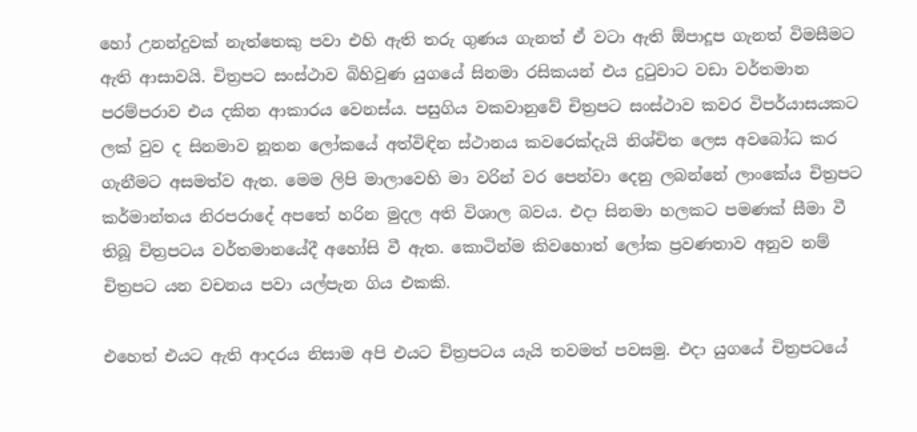හෝ උනන්දුවක් නැත්තෙකු පවා එහි ඇති තරු ගුණය ගැනත් ඒ වටා ඇති ඕපාදූප ගැනත් විමසීමට ඇති ආසාවයි. චිත්‍රපට සංස්ථාව බිහිවුණ යුගයේ සිනමා රසිකයන් එය දුටුවාට වඩා වර්තමාන පරම්පරාව එය දකින ආකාරය වෙනස්ය. පසුගිය වකවානුවේ චිත්‍රපට සංස්ථාව කවර විපර්යාසයකට ලක් වුව ද සිනමාව නූතන ලෝකයේ අත්විඳින ස්ථානය කවරෙක්දැයි නිශ්චිත ලෙස අවබෝධ කර ගැනීමට අසමත්ව ඇත. මෙම ලිපි මාලාවෙහි මා වරින් වර පෙන්වා දෙනු ලබන්නේ ලාංකේය චිත්‍රපට කර්මාන්තය නිරපරාදේ අපතේ හරින මුදල අති විශාල බවය. එදා සිනමා හලකට පමණක් සීමා වී තිබූ චිත්‍රපටය වර්තමානයේදී අහෝසි වී ඇත. කොටින්ම කිවහොත් ලෝක ප්‍රවණතාව අනුව නම් චිත්‍රපට යන වචනය පවා යල්පැන ගිය එකකි.

එහෙත් එයට ඇති ආදරය නිසාම අපි එයට චිත්‍රපටය යැයි තවමත් පවසමු. එදා යුගයේ චිත්‍රපටයේ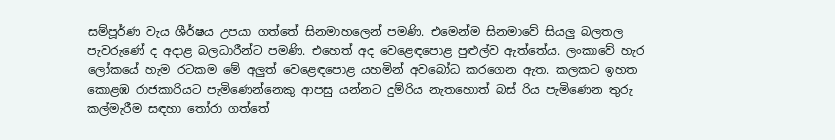සම්පූර්ණ වැය ශීර්ෂය උපයා ගත්තේ සිනමාහලෙන් පමණි. එමෙන්ම සිනමාවේ සියලු බලතල පැවරුණේ ද අදාළ බලධාරීන්ට පමණි. එහෙත් අද වෙළෙඳපොළ පුළුල්ව ඇත්තේය. ලංකාවේ හැර ලෝකයේ හැම රටකම මේ අලුත් වෙළෙඳපොළ යහමින් අවබෝධ කරගෙන ඇත. කලකට ඉහත කොළඹ රාජකාරියට පැමිණෙන්නෙකු ආපසු යන්නට දුම්රිය නැතහොත් බස් රිය පැමිණෙන තුරු කල්මැරීම සඳහා තෝරා ගත්තේ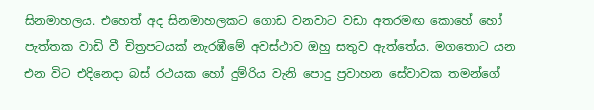සිනමාහලය. එහෙත් අද සිනමාහලකට ගොඩ වනවාට වඩා අතරමඟ කොහේ හෝ පැත්තක වාඩි වී චිත්‍රපටයක් නැරඹීමේ අවස්ථාව ඔහු සතුව ඇත්තේය. මගතොට යන එන විට එදිනෙදා බස් රථයක හෝ දුම්රිය වැනි පොදු ප්‍රවාහන සේවාවක තමන්ගේ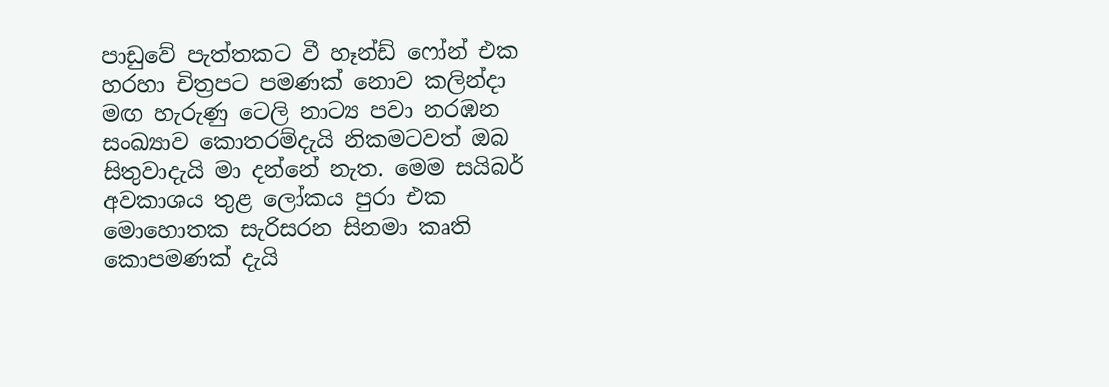පාඩුවේ පැත්තකට වී හෑන්ඩ් ෆෝන් එක හරහා චිත්‍රපට පමණක් නොව කලින්දා මඟ හැරුණු ටෙලි නාට්‍ය පවා නරඹන සංඛ්‍යාව කොතරම්දැයි නිකමටවත් ඔබ සිතුවාදැයි මා දන්නේ නැත. මෙම සයිබර් අවකාශය තුළ ලෝකය පුරා එක මොහොතක සැරිසරන සිනමා කෘති කොපමණක් දැයි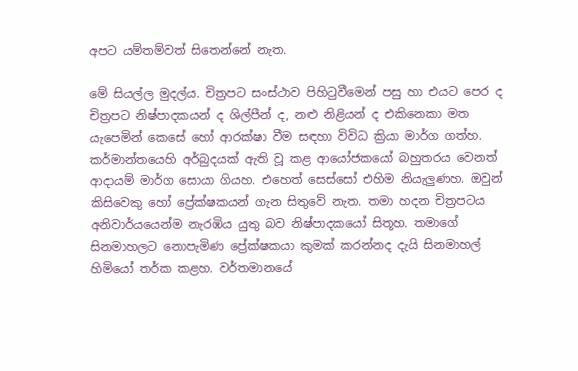අපට යම්තම්වත් සිතෙන්නේ නැත.

මේ සියල්ල මුදල්ය. චිත්‍රපට සංස්ථාව පිහිටුවීමෙන් පසු හා එයට පෙර ද චිත්‍රපට නිෂ්පාදකයන් ද ශිල්පීන් ද, නළු නිළියන් ද එකිනෙකා මත යැපෙමින් කෙසේ හෝ ආරක්ෂා වීම සඳහා විවිධ ක්‍රියා මාර්ග ගත්හ. කර්මාන්තයෙහි අර්බුදයක් ඇති වූ කළ ආයෝජකයෝ බහුතරය වෙනත් ආදායම් මාර්ග සොයා ගියහ. එහෙත් සෙස්සෝ එහිම නියැලුණහ. ඔවුන් කිසිවෙකු හෝ ප්‍රේක්ෂකයන් ගැන සිතුවේ නැත. තමා හදන චිත්‍රපටය අනිවාර්යයෙන්ම නැරඹිය යුතු බව නිෂ්පාදකයෝ සිතූහ. තමාගේ සිනමාහලට නොපැමිණ ප්‍රේක්ෂකයා කුමක් කරන්නද දැයි සිනමාහල් හිමියෝ තර්ක කළහ. වර්තමානයේ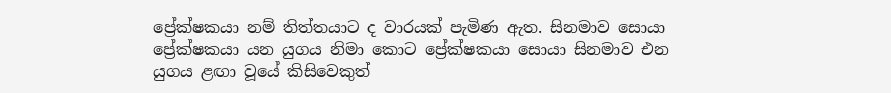ප්‍රේක්ෂකයා නම් තිත්තයාට ද වාරයක් පැමිණ ඇත. සිනමාව සොයා ප්‍රේක්ෂකයා යන යුගය නිමා කොට ප්‍රේක්ෂකයා සොයා සිනමාව එන යුගය ළඟා වූයේ කිසිවෙකුත්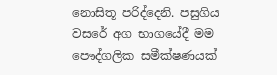නොසිතූ පරිද්දෙනි. පසුගිය වසරේ අග භාගයේදී මම පෞද්ගලික සමීක්ෂණයක්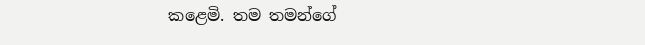කළෙමි. තම තමන්ගේ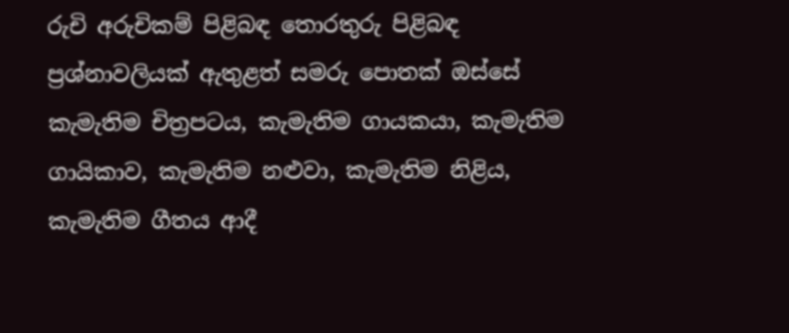රුචි අරුචිකම් පිළිබඳ තොරතුරු පිළිබඳ ප්‍රශ්නාවලියක් ඇතුළත් සමරු පොතක් ඔස්සේ කැමැතිම චිත්‍රපටය, කැමැතිම ගායකයා, කැමැතිම ගායිකාව, කැමැතිම නළුවා, කැමැතිම නිළිය, කැමැතිම ගීතය ආදී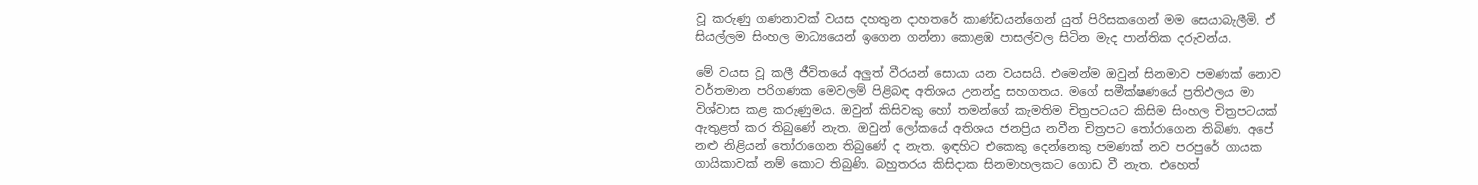වූ කරුණු ගණනාවක් වයස දහතුන දාහතරේ කාණ්ඩයන්ගෙන් යුත් පිරිසකගෙන් මම සෙයාබැලීමි. ඒ සියල්ලම සිංහල මාධ්‍යයෙන් ඉගෙන ගන්නා කොළඹ පාසල්වල සිටින මැද පාන්තික දරුවන්ය.

මේ වයස වූ කලී ජීවිතයේ අලුත් වීරයන් සොයා යන වයසයි. එමෙන්ම ඔවුන් සිනමාව පමණක් නොව වර්තමාන පරිගණක මෙවලම් පිළිබඳ අතිශය උනන්දු සහගතය. මගේ සමීක්ෂණයේ ප්‍රතිඵලය මා විශ්වාස කළ කරුණුමය. ඔවුන් කිසිවකු හෝ තමන්ගේ කැමතිම චිත්‍රපටයට කිසිම සිංහල චිත්‍රපටයක් ඇතුළත් කර තිබුණේ නැත. ඔවුන් ලෝකයේ අතිශය ජනප්‍රිය නවීන චිත්‍රපට තෝරාගෙන තිබිණ. අපේ නළු නිළියන් තෝරාගෙන තිබුණේ ද නැත. ඉඳහිට එකෙකු දෙන්නෙකු පමණක් නව පරපුරේ ගායක ගායිකාවක් නම් කොට තිබුණි. බහුතරය කිසිදාක සිනමාහලකට ගොඩ වී නැත. එහෙත්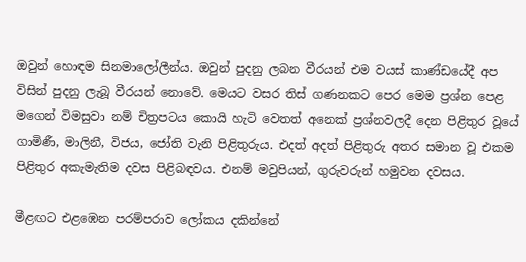ඔවුන් හොඳම සිනමාලෝලීන්ය. ඔවුන් පුදනු ලබන වීරයන් එම වයස් කාණ්ඩයේදී අප විසින් පුදනු ලැබූ වීරයන් නොවේ. මෙයට වසර තිස් ගණනකට පෙර මෙම ප්‍රශ්න පෙළ මගෙන් විමසුවා නම් චිත්‍රපටය කොයි හැටි වෙතත් අනෙක් ප්‍රශ්නවලදී දෙන පිළිතුර වූයේ ගාමිණී, මාලිනී, විජය, ජෝති වැනි පිළිතුරුය. එදත් අදත් පිළිතුරු අතර සමාන වූ එකම පිළිතුර අකැමැතිම දවස පිළිබඳවය. එනම් මවුපියන්, ගුරුවරුන් හමුවන දවසය.

මීළඟට එළඹෙන පරම්පරාව ලෝකය දකින්නේ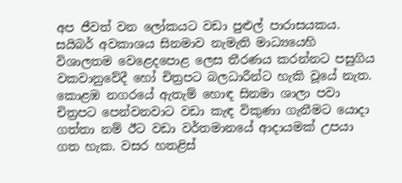අප ජීවත් වන ලෝකයට වඩා පුළුල් පාරාසයකය. සයිබර් අවකාශය සිනමාව නැමැති මාධ්‍යයෙහි විශාලතම වෙළෙදපොළ ලෙස තීරණය කරන්නට පසුගිය වකවානුවේදී හෝ චිත්‍රපට බලධාරීන්ට හැකි වූයේ නැත. කොළඹ නගරයේ ඇතැම් හොඳ සිනමා ශාලා පවා චිත්‍රපට පෙන්වනවාට වඩා කැඳ විකුණා ගැනීමට යොදා ගත්තා නම් ඊට වඩා වර්තමානයේ ආදායමක් උපයා ගත හැක. වසර හතළිස්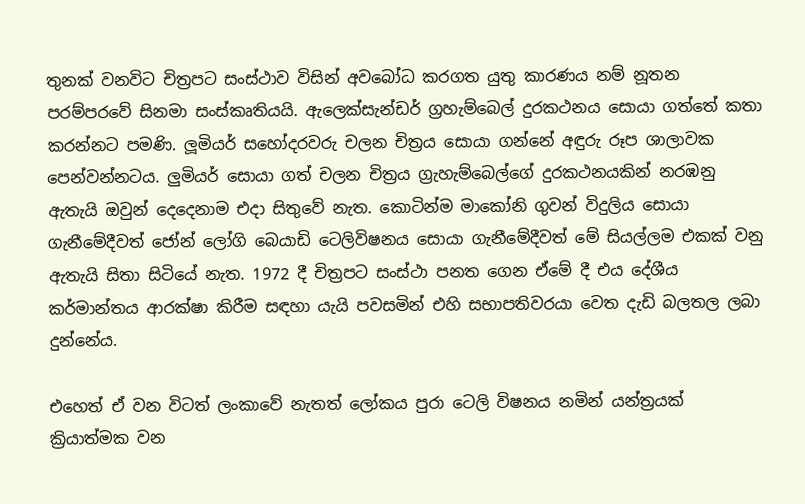තුනක් වනවිට චිත්‍රපට සංස්ථාව විසින් අවබෝධ කරගත යුතු කාරණය නම් නූතන පරම්පරවේ සිනමා සංස්කෘතියයි. ඇලෙක්සැන්ඩර් ග්‍රහැම්බෙල් දුරකථනය සොයා ගත්තේ කතා කරන්නට පමණි. ලූමියර් සහෝදරවරු චලන චිත්‍රය සොයා ගන්නේ අඳුරු රූප ශාලාවක පෙන්වන්නටය. ලුමියර් සොයා ගත් චලන චිත්‍රය ග්‍රැහැම්බෙල්ගේ දුරකථනයකින් නරඹනු ඇතැයි ඔවුන් දෙදෙනාම එදා සිතුවේ නැත. කොටින්ම මාකෝනි ගුවන් විදුලිය සොයා ගැනීමේදීවත් ජෝන් ලෝගි බෙයාඩි ටෙලිවිෂනය සොයා ගැනීමේදීවත් මේ සියල්ලම එකක් වනු ඇතැයි සිතා සිටියේ නැත. 1972 දී චිත්‍රපට සංස්ථා පනත ගෙන ඒමේ දී එය දේශීය කර්මාන්තය ආරක්ෂා කිරීම සඳහා යැයි පවසමින් එහි සභාපතිවරයා වෙත දැඩි බලතල ලබා දුන්නේය.

එහෙත් ඒ වන විටත් ලංකාවේ නැතත් ලෝකය පුරා ටෙලි විෂනය නමින් යන්ත්‍රයක් ක්‍රියාත්මක වන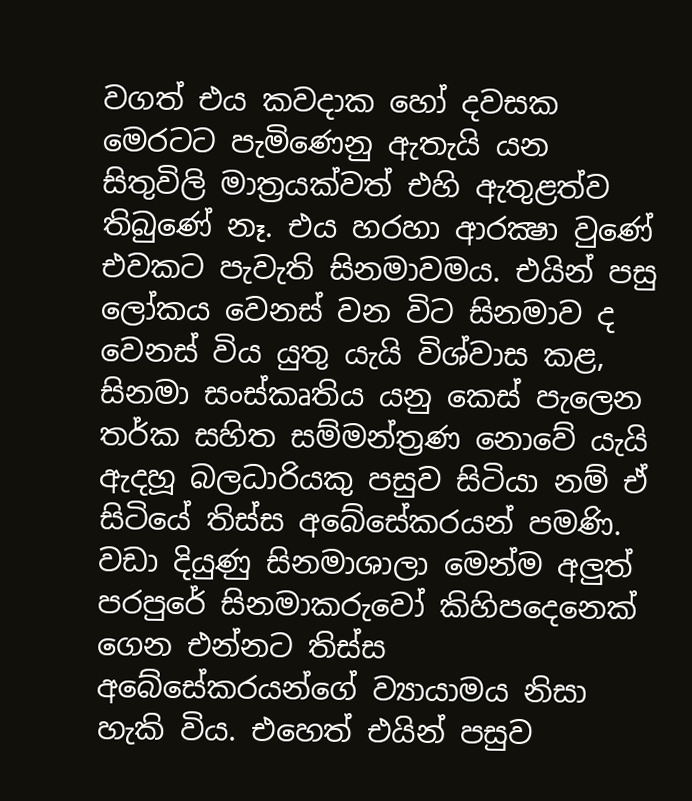වගත් එය කවදාක හෝ දවසක මෙරටට පැමිණෙනු ඇතැයි යන සිතුවිලි මාත්‍රයක්වත් එහි ඇතුළත්ව තිබුණේ නෑ. එය හරහා ආරක්‍ෂා වුණේ එවකට පැවැති සිනමාවමය. එයින් පසු ලෝකය වෙනස් වන විට සිනමාව ද වෙනස් විය යුතු යැයි විශ්වාස කළ, සිනමා සංස්කෘතිය යනු කෙස් පැලෙන තර්ක සහිත සම්මන්ත්‍රණ නොවේ යැයි ඇදහූ බලධාරියකු පසුව සිටියා නම් ඒ සිටියේ තිස්ස අබේසේකරයන් පමණි. වඩා දියුණු සිනමාශාලා මෙන්ම අලුත් පරපුරේ සිනමාකරුවෝ කිහිපදෙනෙක් ගෙන එන්නට තිස්ස අබේසේකරයන්ගේ ව්‍යායාමය නිසා හැකි විය. එහෙත් එයින් පසුව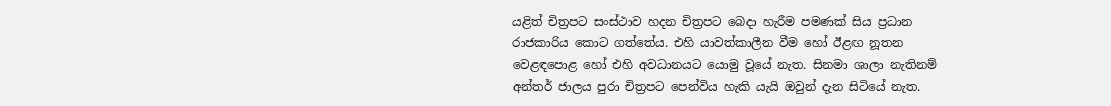යළිත් චිත්‍රපට සංස්ථාව හදන චිත්‍රපට බෙදා හැරීම පමණක් සිය ප්‍රධාන රාජකාරිය කොට ගත්තේය. එහි යාවත්කාලීන වීම හෝ ඊළඟ නූතන වෙළඳපොළ හෝ එහි අවධානයට යොමු වූයේ නැත. සිනමා ශාලා නැතිනම් අන්තර් ජාලය පුරා චිත්‍රපට පෙන්විය හැකි යැයි ඔවුන් දැන සිටියේ නැත.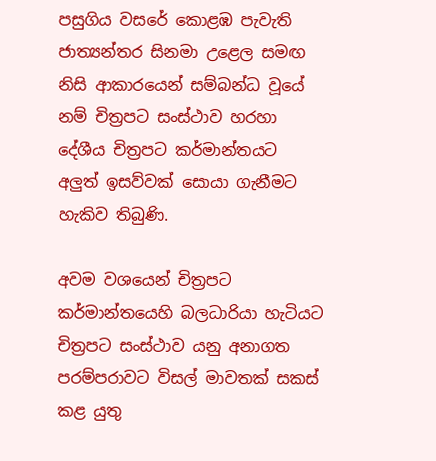පසුගිය වසරේ කොළඹ පැවැති ජාත්‍යන්තර සිනමා උළෙල සමඟ නිසි ආකාරයෙන් සම්බන්ධ වූයේ නම් චිත්‍රපට සංස්ථාව හරහා දේශීය චිත්‍රපට කර්මාන්තයට අලුත් ඉසව්වක් සොයා ගැනීමට හැකිව තිබුණි.

අවම වශයෙන් චිත්‍රපට කර්මාන්තයෙහි බලධාරියා හැටියට චිත්‍රපට සංස්ථාව යනු අනාගත පරම්පරාවට විසල් මාවතක් සකස් කළ යුතු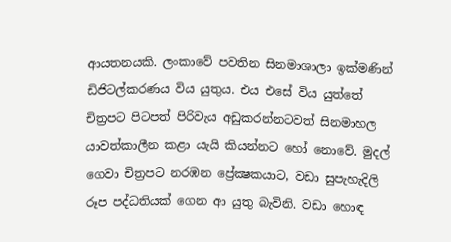ආයතනයකි. ලංකාවේ පවතින සිනමාශාලා ඉක්මණින් ඩිජිටල්කරණය විය යුතුය. එය එසේ විය යුත්තේ චිත්‍රපට පිටපත් පිරිවැය අඩුකරන්නටවත් සිනමාහල යාවත්කාලීන කළා යැයි කියන්නට හෝ නොවේ. මුදල් ගෙවා චිත්‍රපට නරඹන ප්‍රේක්‍ෂකයාට, වඩා සුපැහැදිලි රූප පද්ධතියක් ගෙන ආ යුතු බැවිනි. වඩා හොඳ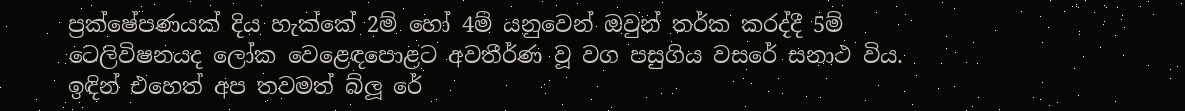ප්‍රක්ෂේපණයක් දිය හැක්කේ 2ම් හෝ 4ම් යනුවෙන් ඔවුන් තර්ක කරද්දී 5ම් ටෙලිවිෂනයද ලෝක වෙළෙඳපොළට අවතීර්ණ වූ වග පසුගිය වසරේ සනාථ විය. ඉඳින් එහෙත් අප තවමත් බ්ලූ රේ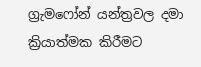ග්‍රැමෆෝන් යන්ත්‍රවල දමා ක්‍රියාත්මක කිරීමට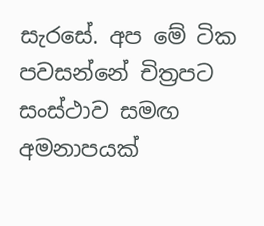සැරසේ. අප මේ ටික පවසන්නේ චිත්‍රපට සංස්ථාව සමඟ අමනාපයක්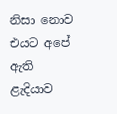නිසා නොව එයට අපේ ඇති ළැදියාව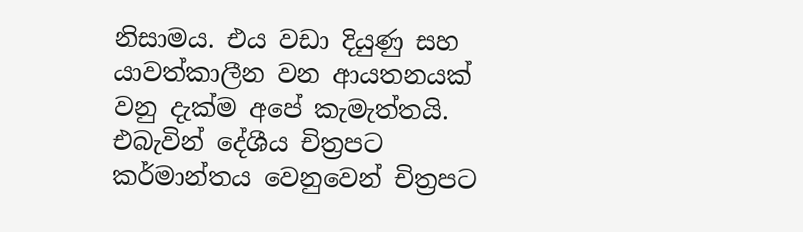නිසාමය. එය වඩා දියුණු සහ යාවත්කාලීන වන ආයතනයක් වනු දැක්ම අපේ කැමැත්තයි. එබැවින් දේශීය චිත්‍රපට කර්මාන්තය වෙනුවෙන් චිත්‍රපට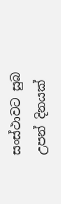සංස්ථාවට සුබ උපන් දිනයක්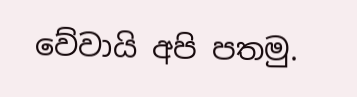වේවායි අපි පතමු.